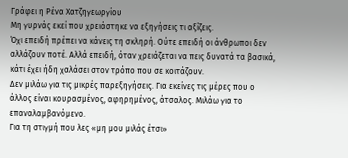Γράφει η Ρένα Χατζηγεωργίου
Μη γυρνάς εκεί που χρειάστηκε να εξηγήσεις τι αξίζεις.
Όχι επειδή πρέπει να κάνεις τη σκληρή. Ούτε επειδή οι άνθρωποι δεν αλλάζουν ποτέ. Αλλά επειδή, όταν χρειάζεται να πεις δυνατά τα βασικά, κάτι έχει ήδη χαλάσει στον τρόπο που σε κοιτάζουν.
Δεν μιλάω για τις μικρές παρεξηγήσεις. Για εκείνες τις μέρες που ο άλλος είναι κουρασμένος, αφηρημένος, άτσαλος. Μιλάω για το επαναλαμβανόμενο.
Για τη στιγμή που λες «μη μου μιλάς έτσι»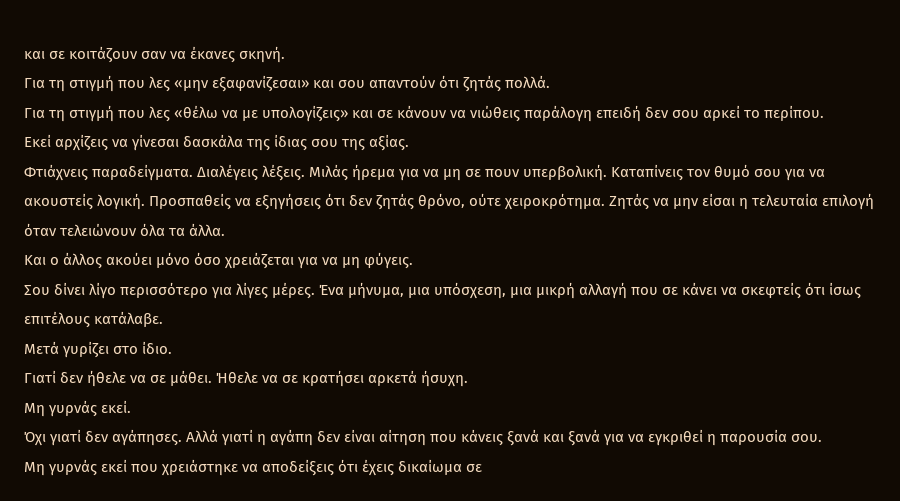και σε κοιτάζουν σαν να έκανες σκηνή.
Για τη στιγμή που λες «μην εξαφανίζεσαι» και σου απαντούν ότι ζητάς πολλά.
Για τη στιγμή που λες «θέλω να με υπολογίζεις» και σε κάνουν να νιώθεις παράλογη επειδή δεν σου αρκεί το περίπου.
Εκεί αρχίζεις να γίνεσαι δασκάλα της ίδιας σου της αξίας.
Φτιάχνεις παραδείγματα. Διαλέγεις λέξεις. Μιλάς ήρεμα για να μη σε πουν υπερβολική. Καταπίνεις τον θυμό σου για να ακουστείς λογική. Προσπαθείς να εξηγήσεις ότι δεν ζητάς θρόνο, ούτε χειροκρότημα. Ζητάς να μην είσαι η τελευταία επιλογή όταν τελειώνουν όλα τα άλλα.
Και ο άλλος ακούει μόνο όσο χρειάζεται για να μη φύγεις.
Σου δίνει λίγο περισσότερο για λίγες μέρες. Ένα μήνυμα, μια υπόσχεση, μια μικρή αλλαγή που σε κάνει να σκεφτείς ότι ίσως επιτέλους κατάλαβε.
Μετά γυρίζει στο ίδιο.
Γιατί δεν ήθελε να σε μάθει. Ήθελε να σε κρατήσει αρκετά ήσυχη.
Μη γυρνάς εκεί.
Όχι γιατί δεν αγάπησες. Αλλά γιατί η αγάπη δεν είναι αίτηση που κάνεις ξανά και ξανά για να εγκριθεί η παρουσία σου.
Μη γυρνάς εκεί που χρειάστηκε να αποδείξεις ότι έχεις δικαίωμα σε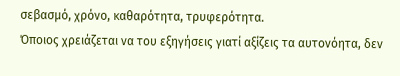σεβασμό, χρόνο, καθαρότητα, τρυφερότητα.
Όποιος χρειάζεται να του εξηγήσεις γιατί αξίζεις τα αυτονόητα, δεν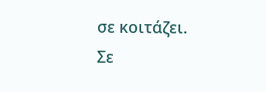σε κοιτάζει.
Σε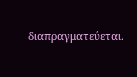διαπραγματεύεται.